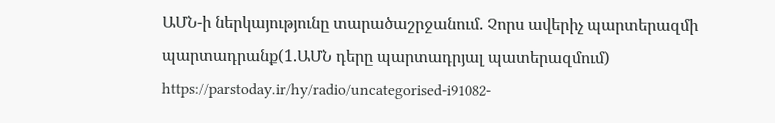ԱՄՆ-ի ներկայությունը տարածաշրջանում. Չորս ավերիչ պարտերազմի պարտադրանք(1.ԱՄՆ դերը պարտադրյալ պատերազմում)
https://parstoday.ir/hy/radio/uncategorised-i91082-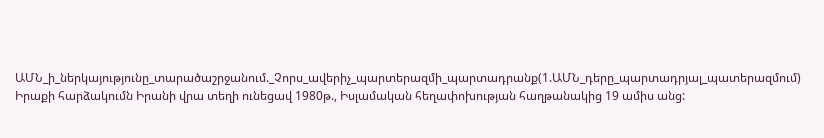ԱՄՆ_ի_ներկայությունը_տարածաշրջանում._Չորս_ավերիչ_պարտերազմի_պարտադրանք(1.ԱՄՆ_դերը_պարտադրյալ_պատերազմում)
Իրաքի հարձակումն Իրանի վրա տեղի ունեցավ 1980թ., Իսլամական հեղափոխության հաղթանակից 19 ամիս անց: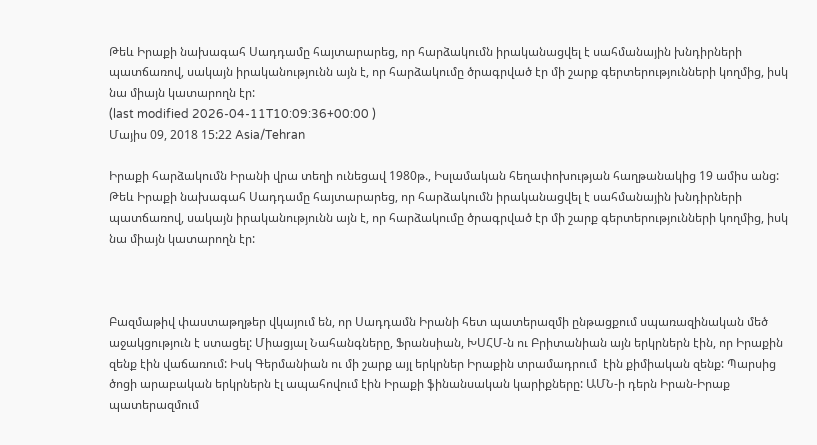Թեև Իրաքի նախագահ Սադդամը հայտարարեց, որ հարձակումն իրականացվել է սահմանային խնդիրների պատճառով, սակայն իրականությունն այն է, որ հարձակումը ծրագրված էր մի շարք գերտերությունների կողմից, իսկ նա միայն կատարողն էր:
(last modified 2026-04-11T10:09:36+00:00 )
Մայիս 09, 2018 15:22 Asia/Tehran

Իրաքի հարձակումն Իրանի վրա տեղի ունեցավ 1980թ., Իսլամական հեղափոխության հաղթանակից 19 ամիս անց: Թեև Իրաքի նախագահ Սադդամը հայտարարեց, որ հարձակումն իրականացվել է սահմանային խնդիրների պատճառով, սակայն իրականությունն այն է, որ հարձակումը ծրագրված էր մի շարք գերտերությունների կողմից, իսկ նա միայն կատարողն էր:



Բազմաթիվ փաստաթղթեր վկայում են, որ Սադդամն Իրանի հետ պատերազմի ընթացքում սպառազինական մեծ աջակցություն է ստացել: Միացյալ Նահանգները, Ֆրանսիան, ԽՍՀՄ-ն ու Բրիտանիան այն երկրներն էին, որ Իրաքին զենք էին վաճառում: Իսկ Գերմանիան ու մի շարք այլ երկրներ Իրաքին տրամադրում  էին քիմիական զենք: Պարսից ծոցի արաբական երկրներն էլ ապահովում էին Իրաքի ֆինանսական կարիքները: ԱՄՆ-ի դերն Իրան-Իրաք պատերազմում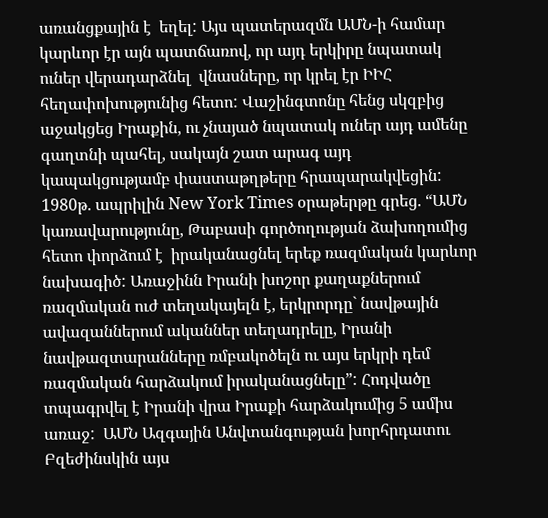առանցքային է  եղել: Այս պատերազմն ԱՄՆ-ի համար կարևոր էր այն պատճառով, որ այդ երկիրը նպատակ ուներ վերադարձնել  վնասները, որ կրել էր ԻԻՀ հեղափոխությունից հետո: Վաշինգտոնը հենց սկզբից աջակցեց Իրաքին, ու չնայած նպատակ ուներ այդ ամենը գաղտնի պահել, սակայն շատ արագ այդ կապակցությամբ փաստաթղթերը հրապարակվեցին: 1980թ. ապրիլին New York Times օրաթերթը գրեց. “ԱՄՆ կառավարությունը, Թաբասի գործողության ձախողումից հետո փորձում է  իրականացնել երեք ռազմական կարևոր նախագիծ: Առաջինն Իրանի խոշոր քաղաքներում ռազմական ուժ տեղակայելն է, երկրորդը` նավթային ավազաններում ականներ տեղադրելը, Իրանի նավթազտարանները ռմբակոծելն ու այս երկրի դեմ ռազմական հարձակում իրականացնելը”: Հոդվածը տպագրվել է Իրանի վրա Իրաքի հարձակումից 5 ամիս առաջ:  ԱՄՆ Ազգային Անվտանգության խորհրդատու Բզեժինսկին այս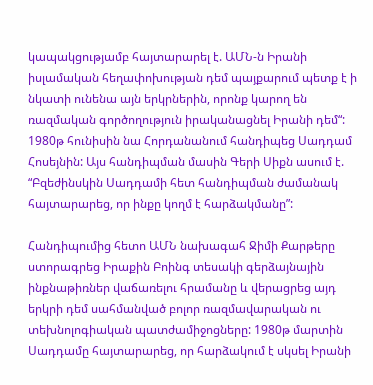կապակցությամբ հայտարարել է. ԱՄՆ-ն Իրանի իսլամական հեղափոխության դեմ պայքարում պետք է ի նկատի ունենա այն երկրներին, որոնք կարող են ռազմական գործողություն իրականացնել Իրանի դեմ“: 1980թ հունիսին նա Հորդանանում հանդիպեց Սադդամ Հոսեյնին: Այս հանդիպման մասին Գերի Սիքն ասում է. “Բզեժինսկին Սադդամի հետ հանդիպման ժամանակ հայտարարեց, որ ինքը կողմ է հարձակմանը”:

Հանդիպումից հետո ԱՄՆ նախագահ Ջիմի Քարթերը ստորագրեց Իրաքին Բոինգ տեսակի գերձայնային ինքնաթիռներ վաճառելու հրամանը և վերացրեց այդ երկրի դեմ սահմանված բոլոր ռազմավարական ու տեխնոլոգիական պատժամիջոցները: 1980թ մարտին Սադդամը հայտարարեց, որ հարձակում է սկսել Իրանի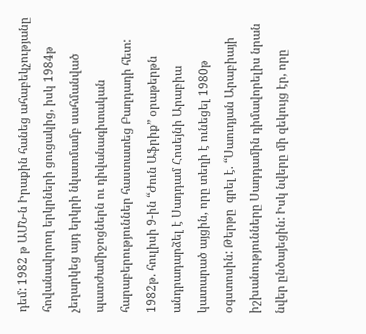դեմ: 1982 թ ԱՄՆ-ն Իրաքին հանեց ահաբեկչությանը հովանավորող երկրների ցուցակից, իսկ 1984թ չեղարկեց այդ երկրի նկատմամբ սահմանված պատժամիջոցներն ու դիվանագիտական հարաբերություններ հաստատեց Բաղդադի հետ:  1982թ. հուլիսի 9-ին “Ժուն Աֆրիք” օրաթերթն անդրադարձել է Սադդամ Հոսեյնի Արաբիա կատարած այցին, որը տեղի է ունեցել 1980թ օգստոսին: Թերթը  գրել է. “Սաուդյան Արաբիայի իշխանությունները Սադդամին դիմավորելիս նրան նվեր ընծայեցին: Իսկ նվերը մի զեկույց էր, որը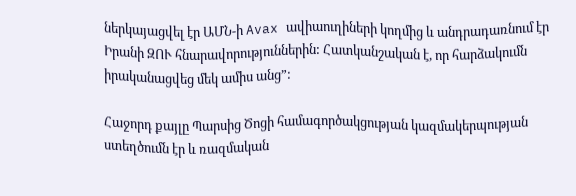ներկայացվել էր ԱՄՆ-ի Avax ավիաուղիների կողմից և անդրադառնում էր Իրանի ԶՈՒ հնարավորություններին: Հատկանշական է, որ հարձակումն իրականացվեց մեկ ամիս անց”:

Հաջորդ քայլը Պարսից Ծոցի համագործակցության կազմակերպության ստեղծումն էր և ռազմական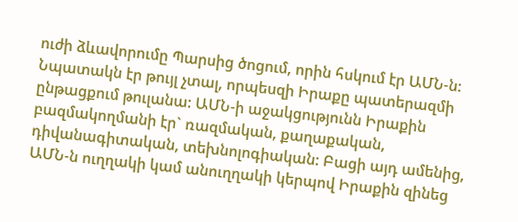ուժի ձևավորումը Պարսից ծոցում, որին հսկում էր ԱՄՆ-ն: Նպատակն էր թույլ չտալ, որպեսզի Իրաքը պատերազմի ընթացքում թուլանա: ԱՄՆ-ի աջակցությունն Իրաքին բազմակողմանի էր` ռազմական, քաղաքական, դիվանագիտական, տեխնոլոգիական: Բացի այդ ամենից, ԱՄՆ-ն ուղղակի կամ անուղղակի կերպով Իրաքին զինեց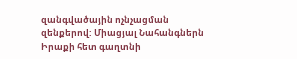զանգվածային ոչնչացման զենքերով: Միացյալ Նահանգներն Իրաքի հետ գաղտնի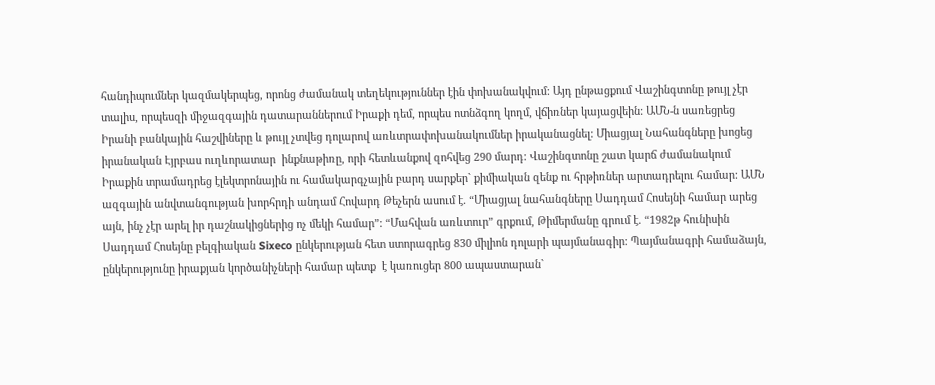հանդիպումներ կազմակերպեց, որոնց ժամանակ տեղեկություններ էին փոխանակվում: Այդ ընթացքում Վաշինգտոնը թույլ չէր տալիս, որպեսզի միջազգային դատարաններում Իրաքի դեմ, որպես ոտնձգող կողմ, վճիռներ կայացվեին: ԱՄՆ-ն սառեցրեց Իրանի բանկային հաշվիները և թույլ չտվեց դոլարով առևտրափոխանակումներ իրականացնել: Միացյալ Նահանգները խոցեց  իրանական Էյրբաս ուղևորատար  ինքնաթիռը, որի հետևանքով զոհվեց 290 մարդ: Վաշինգտոնը շատ կարճ ժամանակում Իրաքին տրամադրեց էլեկտրոնային ու համակարգչային բարդ սարքեր` քիմիական զենք ու հրթիռներ արտադրելու համար: ԱՄՆ ազգային անվտանգության խորհրդի անդամ Հովարդ Թեչերն ասում է. “Միացյալ նահանգները Սադդամ Հոսեյնի համար արեց այն, ինչ չէր արել իր դաշնակիցներից ոչ մեկի համար”: “Մահվան առևտուր” գրքում, Թիմերմանը գրում է. “1982թ հունիսին Սադդամ Հոսեյնը բելգիական Sixeco ընկերության հետ ստորագրեց 830 միլիոն դոլարի պայմանագիր: Պայմանագրի համաձայն, ընկերությունը իրաքյան կործանիչների համար պետք  է կառուցեր 800 ապաստարան`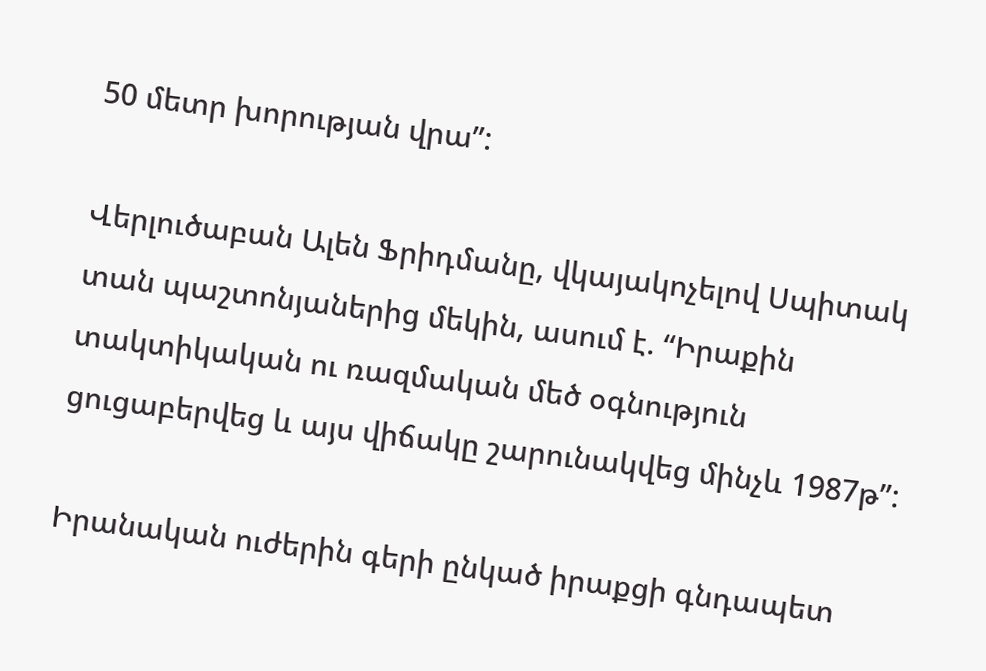50 մետր խորության վրա”:

Վերլուծաբան Ալեն Ֆրիդմանը, վկայակոչելով Սպիտակ տան պաշտոնյաներից մեկին, ասում է. “Իրաքին տակտիկական ու ռազմական մեծ օգնություն ցուցաբերվեց և այս վիճակը շարունակվեց մինչև 1987թ”:

Իրանական ուժերին գերի ընկած իրաքցի գնդապետ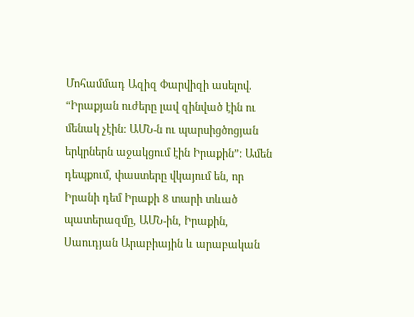Մոհամմադ Ազիզ Փարվիզի ասելով. “Իրաքյան ուժերը լավ զինված էին ու մենակ չէին: ԱՄՆ-ն ու պարսիցծոցյան երկրներն աջակցում էին Իրաքին”: Ամեն դեպքում, փաստերը վկայում են, որ Իրանի դեմ Իրաքի 8 տարի տևած պատերազմը, ԱՄՆ-ին, Իրաքին, Սաուդյան Արաբիային և արաբական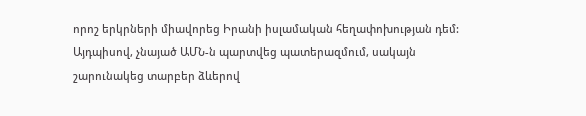որոշ երկրների միավորեց Իրանի իսլամական հեղափոխության դեմ: Այդպիսով, չնայած ԱՄՆ-ն պարտվեց պատերազմում, սակայն շարունակեց տարբեր ձևերով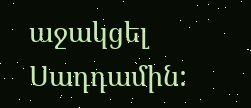աջակցել Սադդամին: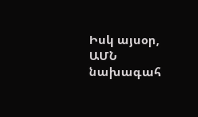Իսկ այսօր, ԱՄՆ նախագահ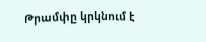Թրամփը կրկնում է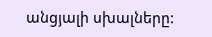անցյալի սխալները: